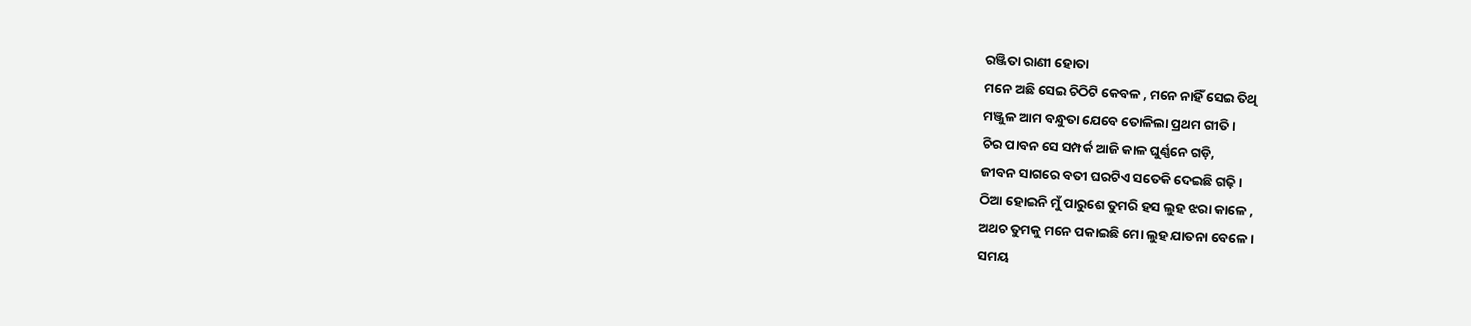ରଞ୍ଜିତା ରାଣୀ ହୋତା
ମନେ ଅଛି ସେଇ ଚିଠିଟି କେବଳ , ମନେ ନାହିଁ ସେଇ ତିଥି
ମଞ୍ଜୁଳ ଆମ ବନ୍ଧୁତା ଯେବେ ତୋଳିଲା ପ୍ରଥମ ଗୀତି।
ଚିର ପାବନ ସେ ସମ୍ପର୍କ ଆଜି କାଳ ଘୁର୍ଣ୍ଣନେ ଗଡ଼ି,
ଜୀବନ ସାଗରେ ବତୀ ଘରଟିଏ ସତେକି ଦେଇଛି ଗଢ଼ି।
ଠିଆ ହୋଇନି ମୁଁ ପାରୁଶେ ତୁମରି ହସ ଲୁହ ଝରା କାଳେ ,
ଅଥଚ ତୁମକୁ ମନେ ପକାଇଛି ମୋ ଲୁହ ଯାତନା ବେଳେ ।
ସମୟ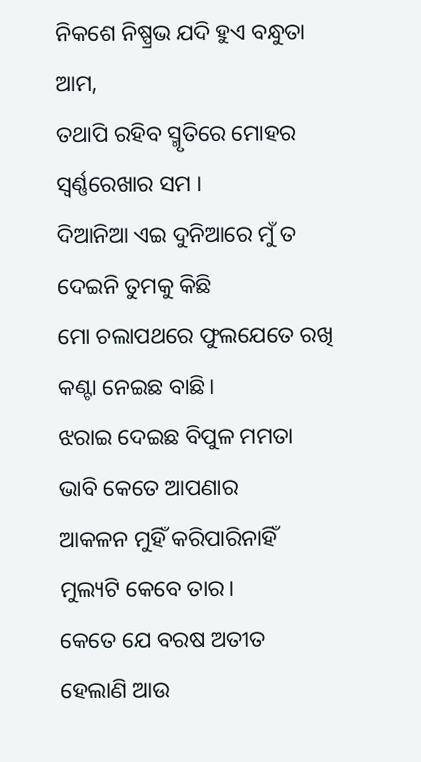ନିକଶେ ନିଷ୍ପ୍ରଭ ଯଦି ହୁଏ ବନ୍ଧୁତା ଆମ,
ତଥାପି ରହିବ ସ୍ମୃତିରେ ମୋହର ସ୍ୱର୍ଣ୍ଣରେଖାର ସମ ।
ଦିଆନିଆ ଏଇ ଦୁନିଆରେ ମୁଁ ତ ଦେଇନି ତୁମକୁ କିଛି
ମୋ ଚଲାପଥରେ ଫୁଲଯେତେ ରଖି କଣ୍ଟା ନେଇଛ ବାଛି।
ଝରାଇ ଦେଇଛ ବିପୁଳ ମମତା ଭାବି କେତେ ଆପଣାର
ଆକଳନ ମୁହିଁ କରିପାରିନାହିଁ ମୁଲ୍ୟଟି କେବେ ତାର।
କେତେ ଯେ ବରଷ ଅତୀତ ହେଲାଣି ଆଉ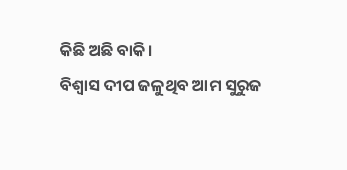କିଛି ଅଛି ବାକି।
ବିଶ୍ୱାସ ଦୀପ ଜଳୁଥିବ ଆମ ସୁରୁଜ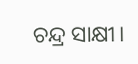ଚନ୍ଦ୍ର ସାକ୍ଷୀ।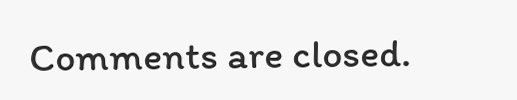Comments are closed.